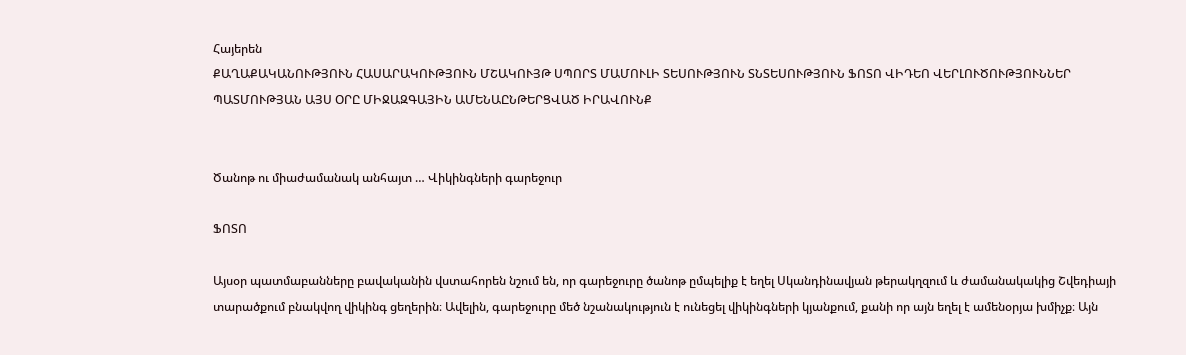Հայերեն
ՔԱՂԱՔԱԿԱՆՈՒԹՅՈՒՆ ՀԱՍԱՐԱԿՈՒԹՅՈՒՆ ՄՇԱԿՈՒՅԹ ՍՊՈՐՏ ՄԱՄՈՒԼԻ ՏԵՍՈՒԹՅՈՒՆ ՏՆՏԵՍՈՒԹՅՈՒՆ ՖՈՏՈ ՎԻԴԵՈ ՎԵՐԼՈՒԾՈՒԹՅՈՒՆՆԵՐ ՊԱՏՄՈՒԹՅԱՆ ԱՅՍ ՕՐԸ ՄԻՋԱԶԳԱՅԻՆ ԱՄԵՆԱԸՆԹԵՐՑՎԱԾ ԻՐԱՎՈՒՆՔ


Ծանոթ ու միաժամանակ անհայտ … Վիկինգների գարեջուր

ՖՈՏՈ

Այսօր պատմաբանները բավականին վստահորեն նշում են, որ գարեջուրը ծանոթ ըմպելիք է եղել Սկանդինավյան թերակղզում և ժամանակակից Շվեդիայի տարածքում բնակվող վիկինգ ցեղերին։ Ավելին, գարեջուրը մեծ նշանակություն է ունեցել վիկինգների կյանքում, քանի որ այն եղել է ամենօրյա խմիչք։ Այն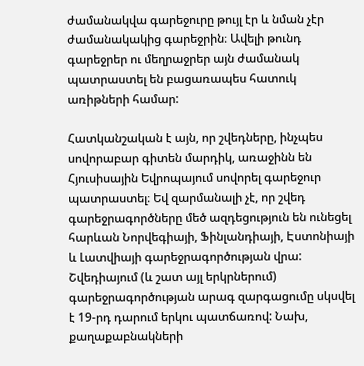ժամանակվա գարեջուրը թույլ էր և նման չէր ժամանակակից գարեջրին։ Ավելի թունդ գարեջրեր ու մեղրաջրեր այն ժամանակ պատրաստել են բացառապես հատուկ առիթների համար:

Հատկանշական է այն, որ շվեդները, ինչպես սովորաբար գիտեն մարդիկ, առաջինն են Հյուսիսային Եվրոպայում սովորել գարեջուր պատրաստել։ Եվ զարմանալի չէ, որ շվեդ գարեջրագործները մեծ ազդեցություն են ունեցել հարևան Նորվեգիայի, Ֆինլանդիայի, Էստոնիայի և Լատվիայի գարեջրագործության վրա: Շվեդիայում (և շատ այլ երկրներում) գարեջրագործության արագ զարգացումը սկսվել է 19-րդ դարում երկու պատճառով: Նախ, քաղաքաբնակների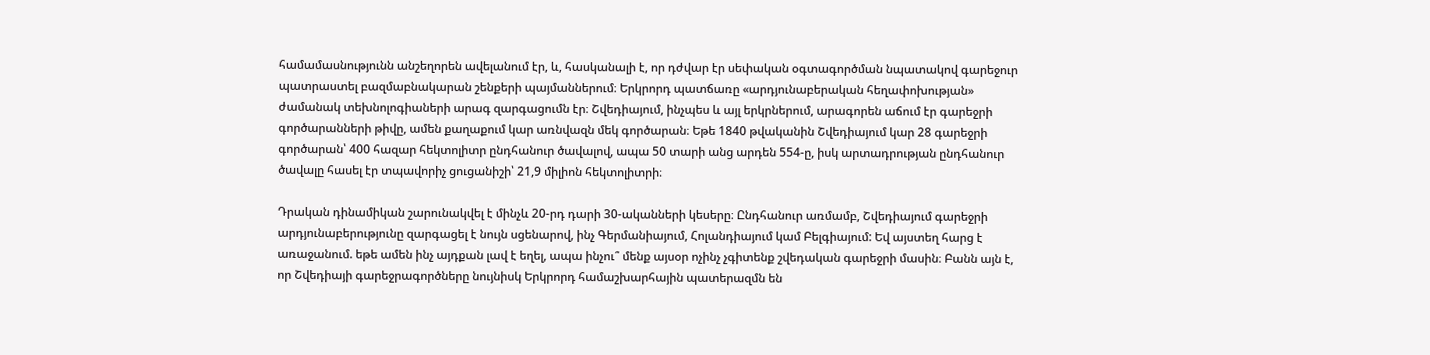համամասնությունն անշեղորեն ավելանում էր, և, հասկանալի է, որ դժվար էր սեփական օգտագործման նպատակով գարեջուր պատրաստել բազմաբնակարան շենքերի պայմաններում։ Երկրորդ պատճառը «արդյունաբերական հեղափոխության» ժամանակ տեխնոլոգիաների արագ զարգացումն էր։ Շվեդիայում, ինչպես և այլ երկրներում, արագորեն աճում էր գարեջրի գործարանների թիվը, ամեն քաղաքում կար առնվազն մեկ գործարան։ Եթե 1840 թվականին Շվեդիայում կար 28 գարեջրի գործարան՝ 400 հազար հեկտոլիտր ընդհանուր ծավալով, ապա 50 տարի անց արդեն 554-ը, իսկ արտադրության ընդհանուր ծավալը հասել էր տպավորիչ ցուցանիշի՝ 21,9 միլիոն հեկտոլիտրի։

Դրական դինամիկան շարունակվել է մինչև 20-րդ դարի 30-ականների կեսերը։ Ընդհանուր առմամբ, Շվեդիայում գարեջրի արդյունաբերությունը զարգացել է նույն սցենարով, ինչ Գերմանիայում, Հոլանդիայում կամ Բելգիայում: Եվ այստեղ հարց է առաջանում. եթե ամեն ինչ այդքան լավ է եղել, ապա ինչու՞ մենք այսօր ոչինչ չգիտենք շվեդական գարեջրի մասին։ Բանն այն է, որ Շվեդիայի գարեջրագործները նույնիսկ Երկրորդ համաշխարհային պատերազմն են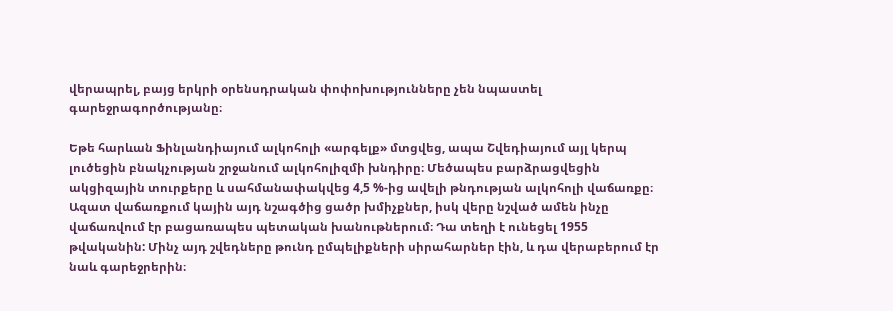վերապրել, բայց երկրի օրենսդրական փոփոխությունները չեն նպաստել գարեջրագործությանը։

Եթե հարևան Ֆինլանդիայում ալկոհոլի «արգելք» մտցվեց, ապա Շվեդիայում այլ կերպ լուծեցին բնակչության շրջանում ալկոհոլիզմի խնդիրը։ Մեծապես բարձրացվեցին ակցիզային տուրքերը և սահմանափակվեց 4,5 %-ից ավելի թնդության ալկոհոլի վաճառքը։ Ազատ վաճառքում կային այդ նշագծից ցածր խմիչքներ, իսկ վերը նշված ամեն ինչը վաճառվում էր բացառապես պետական խանութներում։ Դա տեղի է ունեցել 1955 թվականին: Մինչ այդ շվեդները թունդ ըմպելիքների սիրահարներ էին, և դա վերաբերում էր նաև գարեջրերին։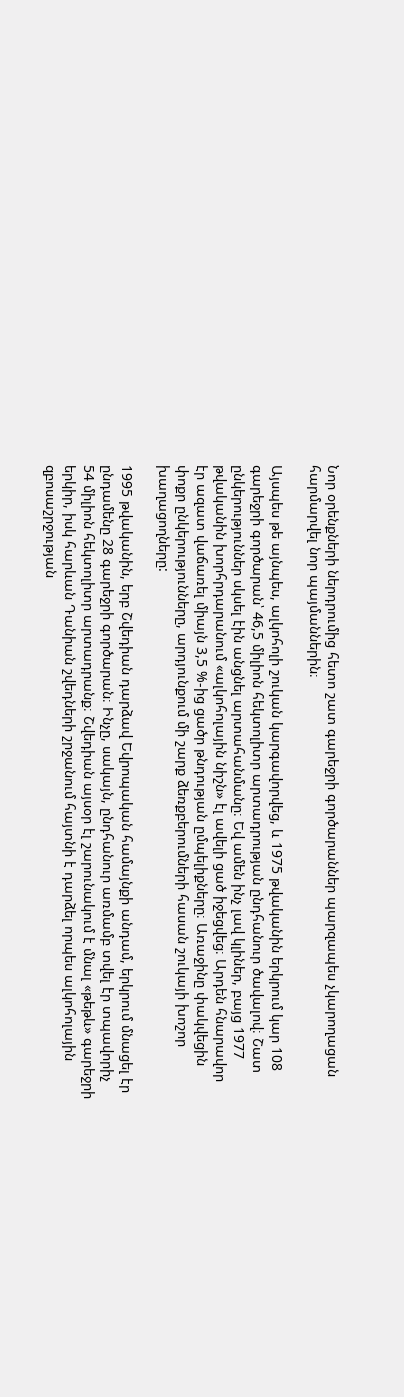Նոր օրենքների ներդրումից հետո շատ գարեջրի գործարաններ պարզապես չկարողացան հարմարվել նոր պայմաններին։

Այսպես թե այնպես, ալկոհոլի շուկան կարգավորվեց, և 1975 թվականին երկրում կար 108 գարեջրի գործարան՝ 46,5 միլիոն հեկտոլիտր արտադրության ընդհանուր ծավալով։ Շատ ընկերություններ սկսել էին անցնել արտահանմանը։ Եվ ամեն ինչ լավ կլիներ, բայց 1977 թվականին խորհրդարանում «ալկոհոլային նիշն» էլ ավելի ցած իջեցվեց։ Արդեն հնարավոր էր ազատ վաճառել միայն 3,5 %-ից ցածր թնդության ըմպելիքները։ Առաջինը փակվեցին փոքր ընկերությունները, արդյունքում մի շարք ձեռքբերումների հասան շուկայի խոշոր խաղացողները:

1995 թվականին, երբ Շվեդիան դարձավ Եվրոպական համայնքի անդամ, երկրում մնացել էր ընդամենը 28 գարեջրի գործարան։ Ինչը, սակայն, ընդհանուր առմամբ տվել էր տպավորիչ 54 միլիոն հեկտոլիտր արտադրանք։ Շվեդիան այսօր էլ շարունակում է մնալ «թեթև» գարեջրի երկիր, իսկ հարևան Դանիան շվեդների շրջանում հայտնի է դարձել որպես ալկոհոլային զբոսաշրջության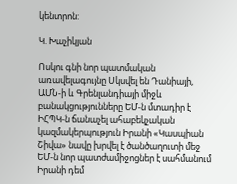կենտրոն:

Կ. Խաչիկյան

Ոսկու գնի նոր պատմական առավելագույնը Սկսվել են Դանիայի, ԱՄՆ-ի և Գրենլանդիայի միջև բանակցությունները ԵՄ-ն մտադիր է ԻՀՊԿ-ն ճանաչել ահաբեկչական կազմակերպություն Իրանի «Կասպիան Շիվա» նավը խրվել է ծանծաղուտի մեջ ԵՄ-ն նոր պատժամիջոցներ է սահմանում Իրանի դեմ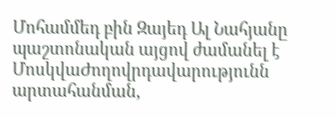Մոհամմեդ բին Զայեդ Ալ Նահյանը պաշտոնական այցով ժամանել է ՄոսկվաԺողովրդավարությունն արտահանման,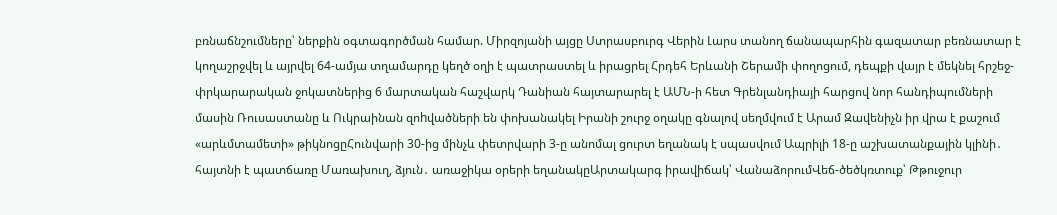բռնաճնշումները՝ ներքին օգտագործման համար. Միրզոյանի այցը Ստրասբուրգ Վերին Լարս տանող ճանապարհին գազատար բեռնատար է կողաշրջվել և այրվել 64-ամյա տղամարդը կեղծ օղի է պատրաստել և իրացրել Հրդեհ Երևանի Շերամի փողոցում, դեպքի վայր է մեկնել հրշեջ-փրկարարական ջոկատներից 6 մարտական հաշվարկ Դանիան հայտարարել է ԱՄՆ-ի հետ Գրենլանդիայի հարցով նոր հանդիպումների մասին Ռուսաստանը և Ուկրաինան զոhվածների են փոխանակել Իրանի շուրջ օղակը գնալով սեղմվում է Արամ Զավենիչն իր վրա է քաշում «արևմտամետի» թիկնոցըՀունվարի 30-ից մինչև փետրվարի 3-ը անոմալ ցուրտ եղանակ է սպասվում Ապրիլի 18-ը աշխատանքային կլինի․ հայտնի է պատճառը Մառախուղ, ձյուն․ առաջիկա օրերի եղանակըԱրտակարգ իրավիճակ՝ ՎանաձորումՎեճ-ծեծկռտուք՝ Թթուջուր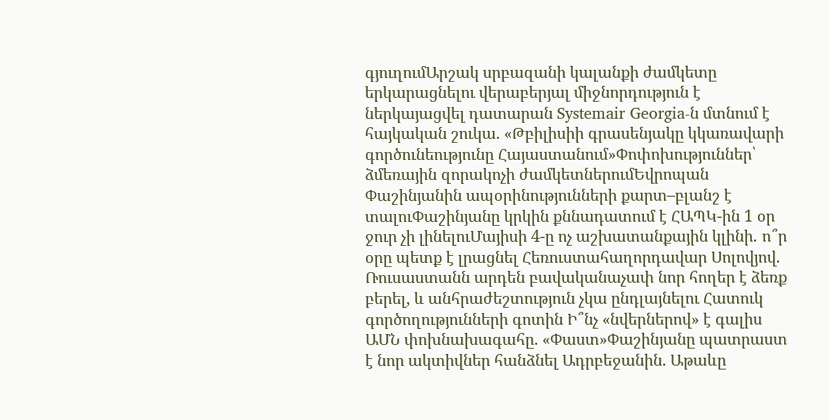գյուղումԱրշակ սրբազանի կալանքի ժամկետը երկարացնելու վերաբերյալ միջնորդություն է ներկայացվել դատարան Systemair Georgia-ն մտնում է հայկական շուկա. «Թբիլիսիի գրասենյակը կկառավարի գործունեությունը Հայաստանում»Փոփոխություններ՝ ձմեռային զորակոչի ժամկետներումԵվրոպան Փաշինյանին ապօրինությունների քարտ–բլանշ է տալուՓաշինյանը կրկին քննադատում է ՀԱՊԿ-ին 1 օր ջուր չի լինելուՄայիսի 4-ը ոչ աշխատանքային կլինի․ ո՞ր օրը պետք է լրացնել Հեռուստահաղորդավար Սոլովյով. Ռուսաստանն արդեն բավականաչափ նոր հողեր է ձեռք բերել, և անհրաժեշտություն չկա ընդլայնելու Հատուկ գործողությունների գոտին Ի՞նչ «նվերներով» է գալիս ԱՄՆ փոխնախագահը. «Փաստ»Փաշինյանը պատրաստ է նոր ակտիվներ հանձնել Ադրբեջանին. Աթաևը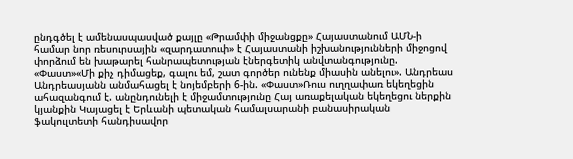ընդգծել է ամենասպասված քայլը «Թրամփի միջանցքը» Հայաստանում ԱՄՆ-ի համար նոր ռեսուրսային «զարդատուփ» է Հայաստանի իշխանությունների միջոցով փորձում են խաթարել հանրապետության էներգետիկ անվտանգությունը. «Փաստ»«Մի քիչ դիմացեք, գալու եմ, շատ գործեր ունենք միասին անելու». Անդրեաս Անդրեասյանն անմահացել է նոյեմբերի 6-ին. «Փաստ»Ռուս ուղղափառ եկեղեցին ահազանգում է. անընդունելի է միջամտությունը Հայ առաքելական եկեղեցու ներքին կյանքին Կայացել է Երևանի պետական համալսարանի բանասիրական ֆակուլտետի հանդիսավոր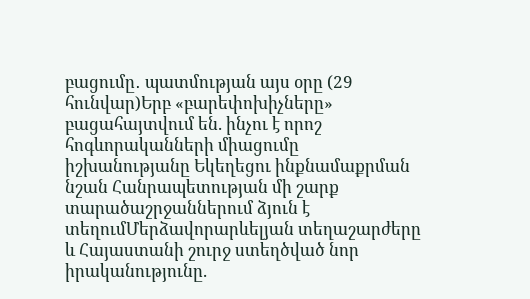բացումը․ պատմության այս օրը (29 հունվար)Երբ «բարեփոխիչները» բացահայտվում են. ինչու է որոշ հոգևորականների միացումը իշխանությանը Եկեղեցու ինքնամաքրման նշան Հանրապետության մի շարք տարածաշրջաններում ձյուն է տեղումՄերձավորարևելյան տեղաշարժերը և Հայաստանի շուրջ ստեղծված նոր իրականությունը.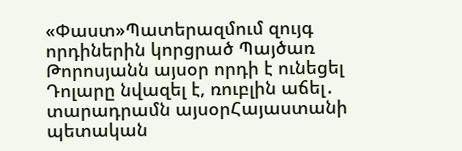«Փաստ»Պատերազմում զույգ որդիներին կորցրած Պայծառ Թորոսյանն այսօր որդի է ունեցել Դոլարը նվազել է, ռուբլին աճել․ տարադրամն այսօրՀայաստանի պետական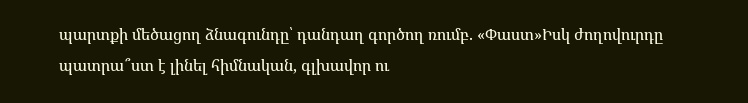պարտքի մեծացող ձնագունդը՝ դանդաղ գործող ռումբ. «Փաստ»Իսկ ժողովուրդը պատրա՞ստ է լինել հիմնական, գլխավոր ու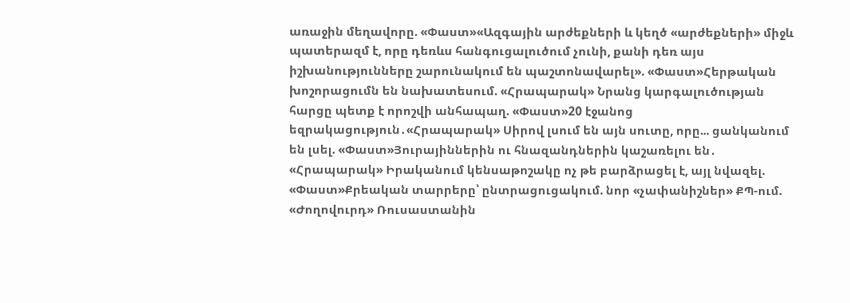առաջին մեղավորը. «Փաստ»«Ազգային արժեքների և կեղծ «արժեքների» միջև պատերազմ է, որը դեռևս հանգուցալուծում չունի, քանի դեռ այս իշխանությունները շարունակում են պաշտոնավարել». «Փաստ»Հերթական խոշորացումն են նախատեսում. «Հրապարակ» Նրանց կարգալուծության հարցը պետք է որոշվի անհապաղ. «Փաստ»20 էջանոց եզրակացություն․«Հրապարակ» Սիրով լսում են այն սուտը, որը... ցանկանում են լսել. «Փաստ»Յուրայիններին ու հնազանդներին կաշառելու են․ «Հրապարակ» Իրականում կենսաթոշակը ոչ թե բարձրացել է, այլ նվազել. «Փաստ»Քրեական տարրերը՝ ընտրացուցակում. նոր «չափանիշներ» ՔՊ-ում. «Ժողովուրդ» Ռուսաստանին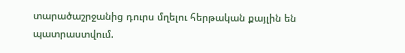տարածաշրջանից դուրս մղելու հերթական քայլին են պատրաստվում.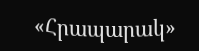«Հրապարակ»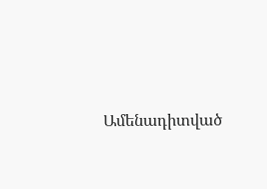Ամենադիտված